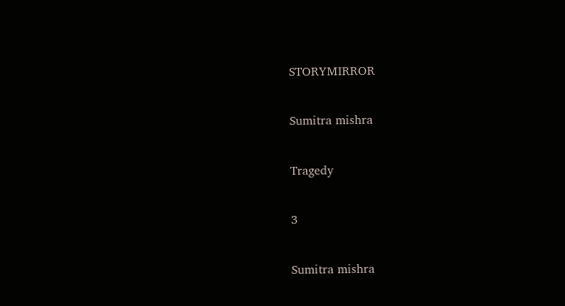STORYMIRROR

Sumitra mishra

Tragedy

3

Sumitra mishra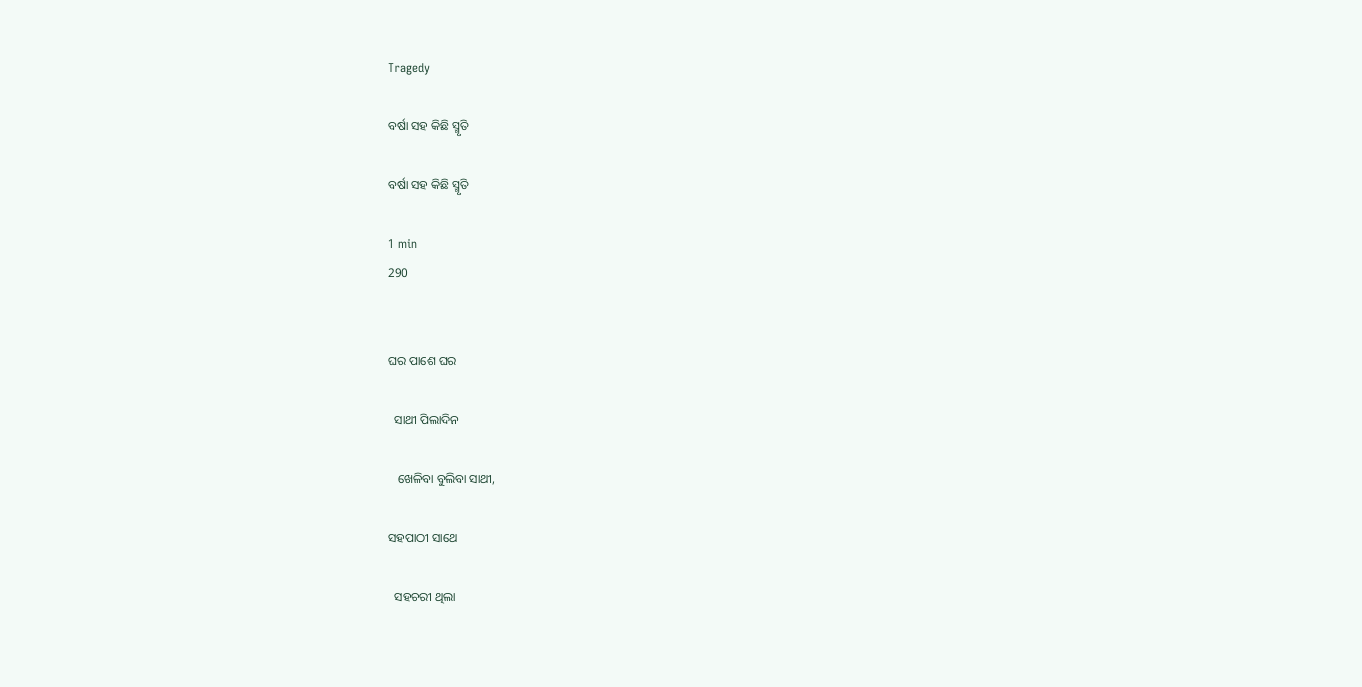Tragedy

ବର୍ଷା ସହ କିଛି ସ୍ମୃତି

ବର୍ଷା ସହ କିଛି ସ୍ମୃତି

1 min
290


ଘର ପାଶେ ଘର

  ସାଥୀ ପିଲାଦିନ

   ଖେଳିବା ବୁଲିବା ସାଥୀ,

ସହପାଠୀ ସାଥେ

  ସହଚରୀ ଥିଲା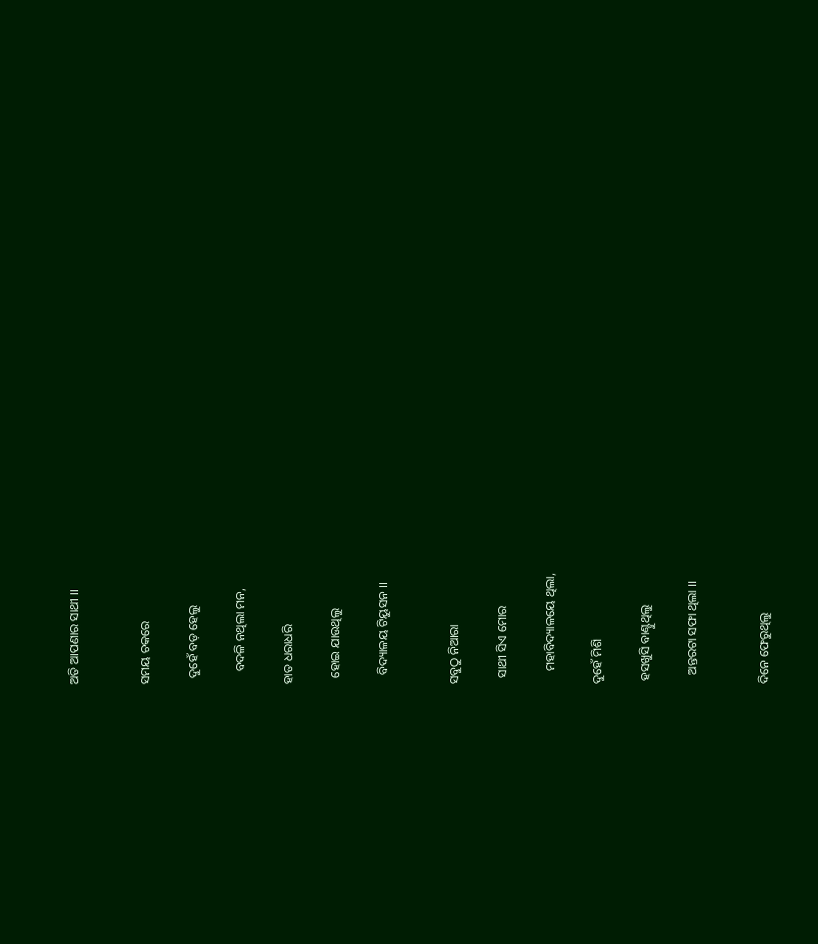ଅତି ଆପଣାର ସାଥୀ ।।


ସମୟ ଚକରେ

  ଦୁହେଁ ବଡ଼ ହେଲୁ

    ବଦଳି ନଥିଲା ମନ,

ହାତ ଧରାଧରି

  ହୋଇ ଯାଉଥିଲୁ

   ବିଦ୍ୟାଳୟ ଟିୟୁସନ ।।


ସବୁଠୁ ନିଆରା

  ସାଥୀ ସିଏ ମୋର

    ମହାବିଦ୍ୟାଳୟେ ଥିଲା,

ଦୁହେଁ ମିଶି

 ହସଖୁସି ବାଣ୍ଟୁଥିଲୁ

   ଅନ୍ତରଟା ସଫା ଥିଲା ।।


ଦିନେ ଫେରୁଥିଲୁ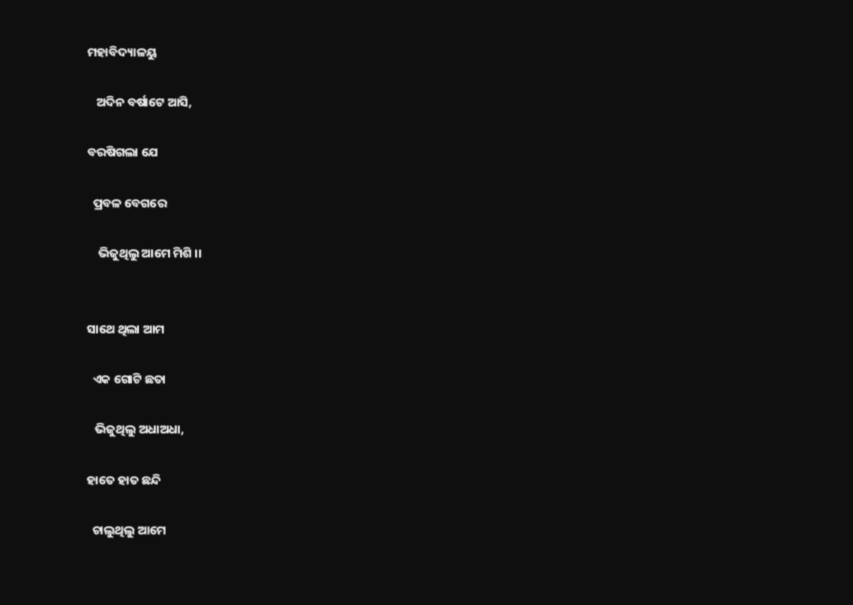ମହାବିଦ୍ୟାଳୟୁ

   ଅଦିନ ବର୍ଷାଟେ ଆସି,

ବରଷିଗଲା ଯେ

  ପ୍ରବଳ ବେଗରେ

    ଭିଜୁଥିଲୁ ଆମେ ମିଶି ।।


ସାଥେ ଥିଲା ଆମ

  ଏକ ଗୋଟି ଛତା

   ଭିଜୁଥିଲୁ ଅଧାଅଧା,

ହାତେ ‌ହାତ ଛନ୍ଦି

  ଚାଲୁଥିଲୁ ଆମେ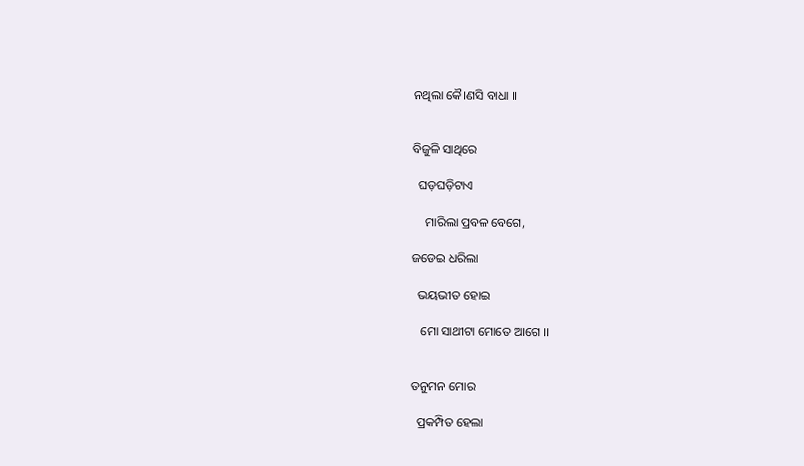ନଥିଲା କୈ।ଣସି ବାଧା ।।


ବିଜୁଳି ସାଥିରେ

  ଘଡ଼ଘଡ଼ିଟାଏ

    ମାରିଲା ପ୍ରବଳ ବେଗେ,

ଜଡେଇ ଧରିଲା

  ଭୟଭୀତ ହୋଇ

   ମୋ ସାଥୀଟା ମୋତେ ଆଗେ ।।


ତନୁମନ ମୋର

  ପ୍ରକମ୍ପିତ ହେଲା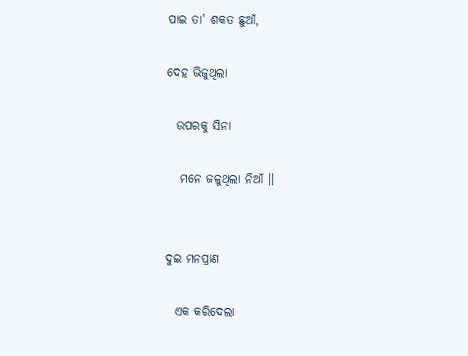ପାଇ ତା' ଶକତ ଛୁଆଁ,

ଦେହ ଭିଜୁଥିଲା

  ଉପରକୁ ସିନା

   ମନେ ଜଳୁଥିଲା ନିଆଁ ।।


ଦୁଇ ମନପ୍ରାଣ

  ଏକ କରିଦେଲା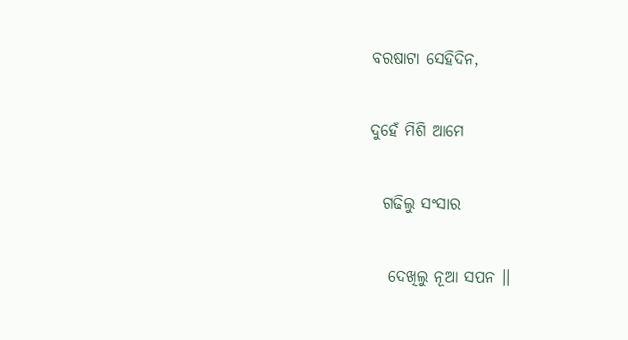ବରଷାଟା ସେହିଦିନ,

ଦୁହେଁ ମିଶି ଆମେ

  ଗଢିଲୁ ସଂସାର

   ଦେଖିଲୁ ନୂଆ ସପନ ।।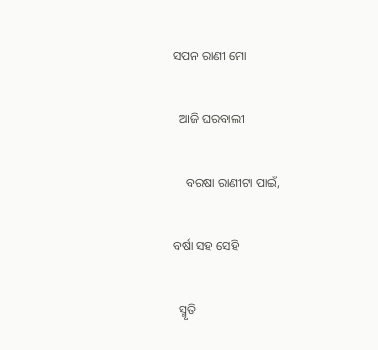ସପନ ରାଣୀ ମୋ

  ଆଜି ଘରବାଲୀ

    ବରଷା ରାଣୀଟା ପାଇଁ,

ବର୍ଷା ସହ ସେହି

  ସ୍ମୃତି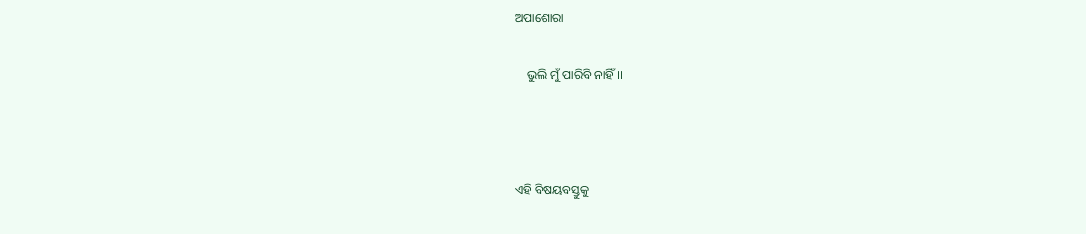ଅପାଶୋରା

    ଭୁଲି ମୁଁ ପାରିବି ନାହିଁ ।।



ଏହି ବିଷୟବସ୍ତୁକୁ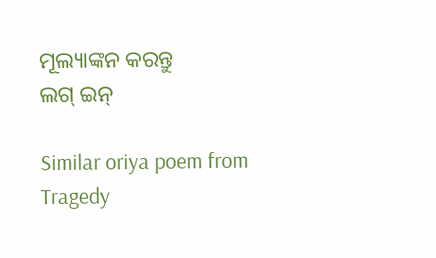ମୂଲ୍ୟାଙ୍କନ କରନ୍ତୁ
ଲଗ୍ ଇନ୍

Similar oriya poem from Tragedy